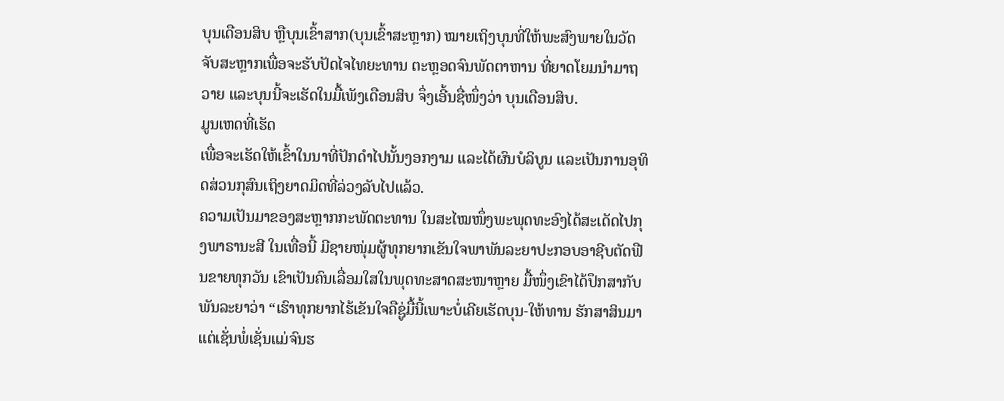ບຸນເດືອນສິບ ຫຼືບຸນເຂົ້າສາກ(ບຸນເຂົ້າສະຫຼາກ) ໝາຍເຖິງບຸນທີ່ໃຫ້ພະສົງພາຍໃນວັດຈັບສະຫຼາກເພື່ອຈະຮັບປັດໄຈໄທຍະທານ ຕະຫຼອດຈົນພັດຕາຫານ ທີ່ຍາດໂຍມນຳມາຖວາຍ ແລະບຸນນີ້ຈະເຮັດໃນມື້ເພັງເດືອນສິບ ຈຶ່ງເອີ້ນຊື່ໜຶ່ງວ່າ ບຸນເດືອນສິບ.
ມູນເຫດທີ່ເຮັດ
ເພື່ອຈະເຮັດໃຫ້ເຂົ້າໃນນາທີ່ປັກດຳໄປນັ້ນງອກງາມ ແລະໄດ້ຜົນບໍລິບູນ ແລະເປັນການອຸທິດສ່ວນກຸສົນເຖິງຍາດມິດທີ່ລ່ວງລັບໄປແລ້ວ.
ຄວາມເປັນມາຂອງສະຫຼາກກະພັດຕະທານ ໃນສະໄໝໜຶ່ງພະພຸດທະອົງໄດ້ສະເດັດໄປກຸງພາຣານະສີ ໃນເທື່ອນີ້ ມີຊາຍໜຸ່ມຜູ້ທຸກຍາກເຂັນໃຈພາພັນລະຍາປະກອບອາຊີບຕັດຟືນຂາຍທຸກວັນ ເຂົາເປັນຄົນເລື່ອມໃສໃນພຸດທະສາດສະໜາຫຼາຍ ມື້ໜຶ່ງເຂົາໄດ້ປຶກສາກັບພັນລະຍາວ່າ “ເຮົາທຸກຍາກໄຮ້ເຂັນໃຈຄືຊູ່ມື້ນີ້ເພາະບໍ່ເຄີຍເຮັດບຸນ-ໃຫ້ທານ ຮັກສາສິນມາແຕ່ເຊັ່ນພໍ່ເຊັ່ນແມ່ຈົນຮ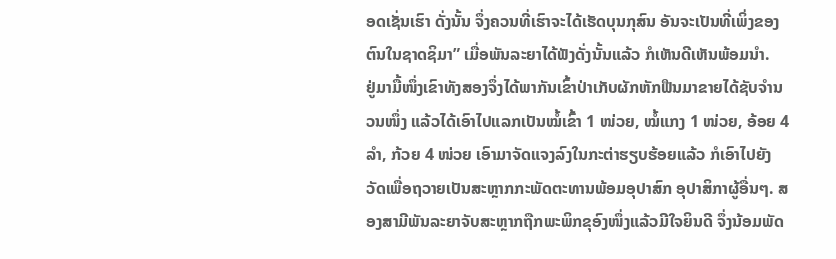ອດເຊັ່ນເຮົາ ດັ່ງນັ້ນ ຈຶ່ງຄວນທີ່ເຮົາຈະໄດ້ເຮັດບຸນກຸສົນ ອັນຈະເປັນທີ່ເພິ່ງຂອງຕົນໃນຊາດຊິມາ” ເມື່ອພັນລະຍາໄດ້ຟັງດັ່ງນັ້ນແລ້ວ ກໍເຫັນດີເຫັນພ້ອມນຳ.
ຢູ່ມາມື້ໜຶ່ງເຂົາທັງສອງຈຶ່ງໄດ້ພາກັນເຂົ້າປ່າເກັບຜັກຫັກຟືນມາຂາຍໄດ້ຊັບຈຳນວນໜຶ່ງ ແລ້ວໄດ້ເອົາໄປແລກເປັນໝໍ້ເຂົ້າ 1 ໜ່ວຍ, ໝໍ້ແກງ 1 ໜ່ວຍ, ອ້ອຍ 4 ລຳ, ກ້ວຍ 4 ໜ່ວຍ ເອົາມາຈັດແຈງລົງໃນກະຕ່າຮຽບຮ້ອຍແລ້ວ ກໍເອົາໄປຍັງວັດເພື່ອຖວາຍເປັນສະຫຼາກກະພັດຕະທານພ້ອມອຸປາສົກ ອຸປາສິກາຜູ້ອື່ນໆ. ສອງສາມີພັນລະຍາຈັບສະຫຼາກຖືກພະພິກຂຸອົງໜຶ່ງແລ້ວມີໃຈຍິນດີ ຈຶ່ງນ້ອມພັດ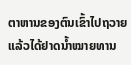ຕາຫານຂອງຕົນເຂົ້າໄປຖວາຍແລ້ວໄດ້ຢາດນ້ຳໝາຍທານ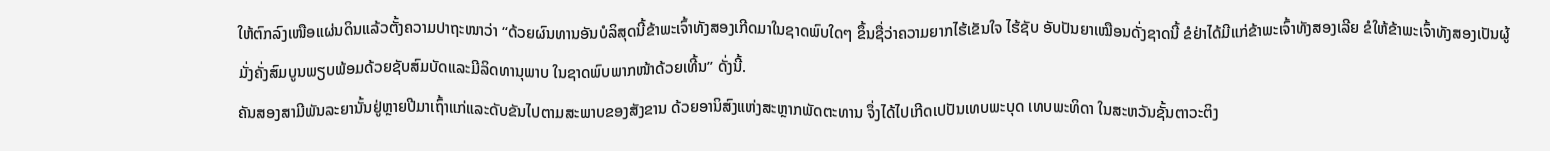ໃຫ້ຕົກລົງເໜືອແຜ່ນດິນແລ້ວຕັ້ງຄວາມປາຖະໜາວ່າ “ດ້ວຍຜົນທານອັນບໍລິສຸດນີ້ຂ້າພະເຈົ້າທັງສອງເກີດມາໃນຊາດພົບໃດໆ ຂຶ້ນຊື່ວ່າຄວາມຍາກໄຮ້ເຂັນໃຈ ໄຮ້ຊັບ ອັບປັນຍາເໝືອນດັ່ງຊາດນີ້ ຂໍຢ່າໄດ້ມີແກ່ຂ້າພະເຈົ້າທັງສອງເລີຍ ຂໍໃຫ້ຂ້າພະເຈົ້າທັງສອງເປັນຜູ້ມັ່ງຄັ່ງສົມບູນພຽບພ້ອມດ້ວຍຊັບສົມບັດແລະມີລິດທານຸພາບ ໃນຊາດພົບພາກໜ້າດ້ວຍເທີ້ນ” ດັ່ງນີ້.
ຄັນສອງສາມີພັນລະຍານັ້ນຢູ່ຫຼາຍປີມາເຖົ້າແກ່ແລະດັບຂັນໄປຕາມສະພາບຂອງສັງຂານ ດ້ວຍອານິສົງແຫ່ງສະຫຼາກພັດຕະທານ ຈຶ່ງໄດ້ໄປເກີດເປປັນເທບພະບຸດ ເທບພະທິດາ ໃນສະຫວັນຊັ້ນຕາວະຕິງ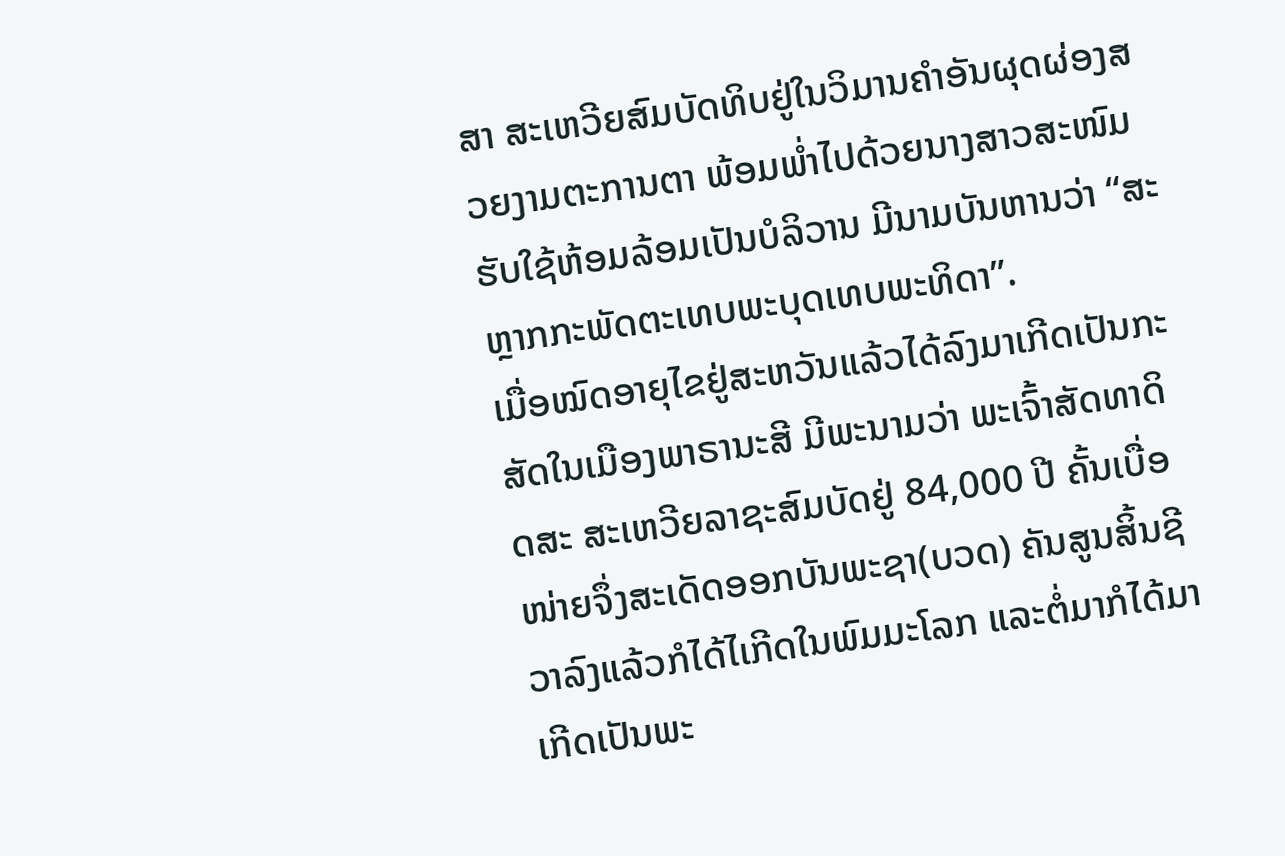ສາ ສະເຫວີຍສົມບັດທິບຢູ່ໃນວິມານຄຳອັນຜຸດຜ່ອງສວຍງາມຕະການຕາ ພ້ອມພ່ຳໄປດ້ວຍນາງສາວສະໜົມຮັບໃຊ້ຫ້ອມລ້ອມເປັນບໍລິວານ ມີນາມບັນຫານວ່າ “ສະຫຼາກກະພັດຕະເທບພະບຸດເທບພະທິດາ”.
ເມື່ອໝົດອາຍຸໄຂຢູ່ສະຫວັນແລ້ວໄດ້ລົງມາເກີດເປັນກະສັດໃນເມືອງພາຣານະສີ ມີພະນາມວ່າ ພະເຈົ້າສັດທາດິດສະ ສະເຫວີຍລາຊະສົມບັດຢູ່ 84,000 ປີ ຄັ້ນເບື່ອໜ່າຍຈຶ່ງສະເດັດອອກບັນພະຊາ(ບວດ) ຄັນສູນສິ້ນຊີວາລົງແລ້ວກໍໄດ້ໄເກີດໃນພົມມະໂລກ ແລະຕໍ່ມາກໍໄດ້ມາເກີດເປັນພະ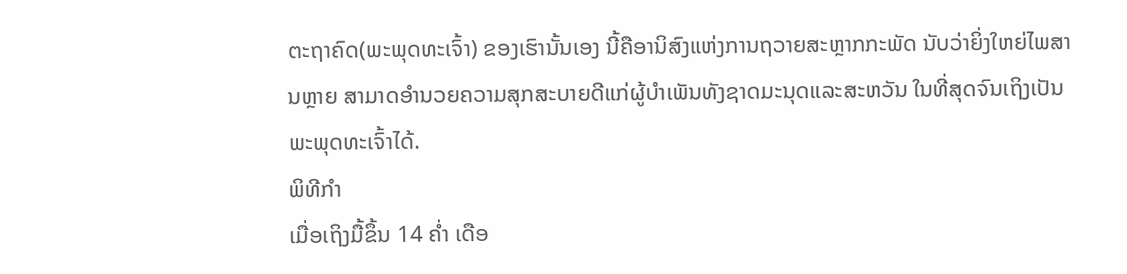ຕະຖາຄົດ(ພະພຸດທະເຈົ້າ) ຂອງເຮົານັ້ນເອງ ນີ້ຄືອານິສົງແຫ່ງການຖວາຍສະຫຼາກກະພັດ ນັບວ່າຍິ່ງໃຫຍ່ໄພສານຫຼາຍ ສາມາດອຳນວຍຄວາມສຸກສະບາຍດີແກ່ຜູ້ບຳເພັນທັງຊາດມະນຸດແລະສະຫວັນ ໃນທີ່ສຸດຈົນເຖິງເປັນພະພຸດທະເຈົ້າໄດ້.
ພິທີກຳ
ເມື່ອເຖິງມື້ຂຶ້ນ 14 ຄ່ຳ ເດືອ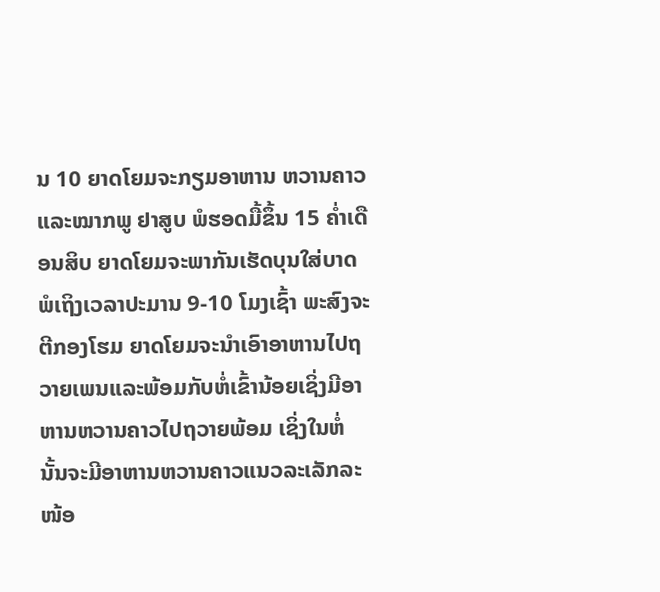ນ 10 ຍາດໂຍມຈະກຽມອາຫານ ຫວານຄາວ ແລະໝາກພູ ຢາສູບ ພໍຮອດມື້ຂຶ້ນ 15 ຄ່ຳເດືອນສິບ ຍາດໂຍມຈະພາກັນເຮັດບຸນໃສ່ບາດ ພໍເຖິງເວລາປະມານ 9-10 ໂມງເຊົ້າ ພະສົງຈະຕີກອງໂຮມ ຍາດໂຍມຈະນຳເອົາອາຫານໄປຖວາຍເພນແລະພ້ອມກັບຫໍ່ເຂົ້ານ້ອຍເຊິ່ງມີອາຫານຫວານຄາວໄປຖວາຍພ້ອມ ເຊິ່ງໃນຫໍ່ນັ້ນຈະມີອາຫານຫວານຄາວແນວລະເລັກລະໜ້ອ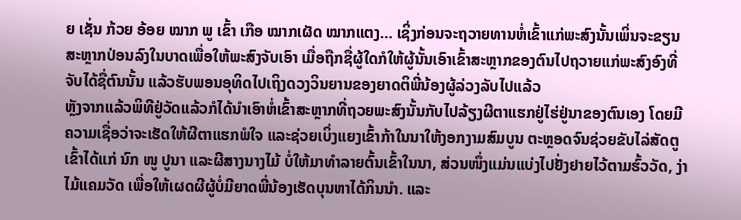ຍ ເຊັ່ນ ກ້ວຍ ອ້ອຍ ໝາກ ພູ ເຂົ້າ ເກືອ ໝາກເຜັດ ໝາກແຕງ… ເຊິ່ງກ່ອນຈະຖວາຍທານຫໍ່ເຂົ້າແກ່ພະສົງນັ້ນເພິ່ນຈະຂຽນສະຫຼາກປ່ອນລົງໃນບາດເພື່ອໃຫ້ພະສົງຈັບເອົາ ເມື່ອຖືກຊື່ຜູ້ໃດກໍໃຫ້ຜູ້ນັ້ນເອົາເຂົ້າສະຫຼາກຂອງຕົນໄປຖວາຍແກ່ພະສົງອົງທີ່ຈັບໄດ້ຊື່ຕົນນັ້ນ ແລ້ວຮັບພອນອຸທິດໄປເຖິງດວງວິນຍານຂອງຍາດຕິພີ່ນ້ອງຜູ້ລ່ວງລັບໄປແລ້ວ
ຫຼັງຈາກແລ້ວພິທີຢູ່ວັດແລ້ວກໍໄດ້ນຳເອົາຫໍ່ເຂົ້າສະຫຼາກທີ່ຖວຍພະສົງນັ້ນກັບໄປລ້ຽງຜີຕາແຮກຢູ່ໄຮ່ຢູ່ນາຂອງຕົນເອງ ໂດຍມີຄວາມເຊື່ອວ່າຈະເຮັດໃຫ້ຜີຕາແຮກພໍໃຈ ແລະຊ່ວຍເບິ່ງແຍງເຂົ້າກ້າໃນນາໃຫ້ງອກງາມສົມບູນ ຕະຫຼອດຈົນຊ່ວຍຂັບໄລ່ສັດຕູເຂົ້າໄດ້ແກ່ ນົກ ໜູ ປູນາ ແລະຜີສາງນາງໄມ້ ບໍ່ໃຫ້ມາທຳລາຍຕົ້ນເຂົ້າໃນນາ, ສ່ວນໜຶ່ງແມ່ນແບ່ງໄປຢັ່ງຢາຍໄວ້ຕາມຮົ້ວວັດ, ງ່າໄມ້ແຄມວັດ ເພື່ອໃຫ້ເຜດຜີຜູ້ບໍ່ມີຍາດພີ່ນ້ອງເຮັດບຸນຫາໄດ້ກິນນຳ. ແລະ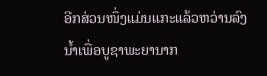ອີກສ່ວນໜຶ່ງແມ່ນແກະແລ້ວຫວ່ານລົງນ້ຳເພື່ອບູຊາພະຍານາກ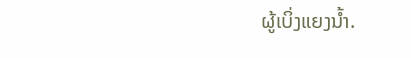ຜູ້ເບິ່ງແຍງນ້ຳ.